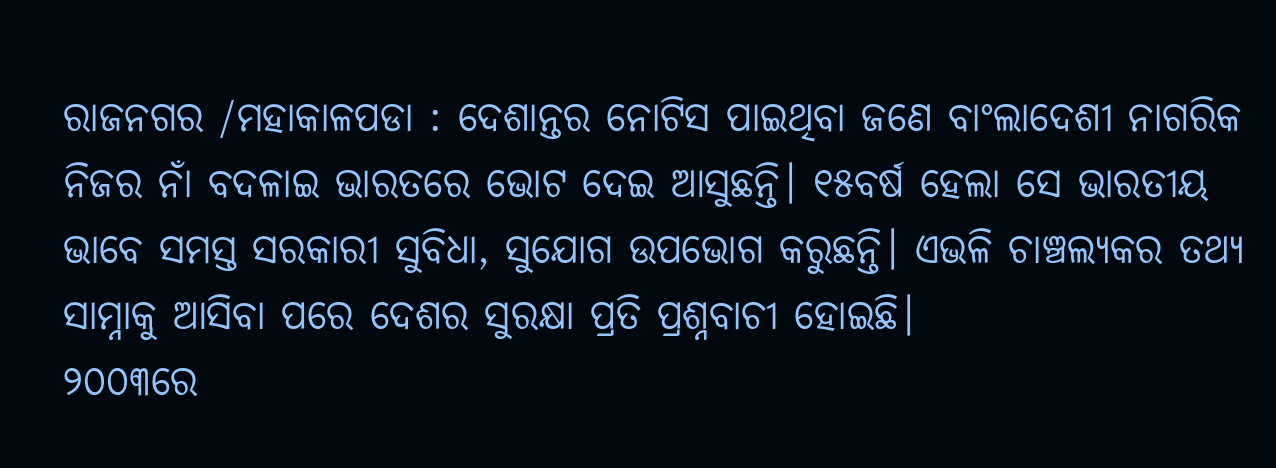ରାଜନଗର /ମହାକାଳପଡା : ଦେଶାନ୍ତର ନୋଟିସ ପାଇଥିବା ଜଣେ ବାଂଲାଦେଶୀ ନାଗରିକ ନିଜର ନାଁ ବଦଳାଇ ଭାରତରେ ଭୋଟ ଦେଇ ଆସୁଛନ୍ତି। ୧୫ବର୍ଷ ହେଲା ସେ ଭାରତୀୟ ଭାବେ ସମସ୍ତ ସରକାରୀ ସୁବିଧା, ସୁଯୋଗ ଉପଭୋଗ କରୁଛନ୍ତି। ଏଭଳି ଚାଞ୍ଚଲ୍ୟକର ତଥ୍ୟ ସାମ୍ନାକୁ ଆସିବା ପରେ ଦେଶର ସୁରକ୍ଷା ପ୍ରତି ପ୍ରଶ୍ନବାଚୀ ହୋଇଛି।
୨୦୦୩ରେ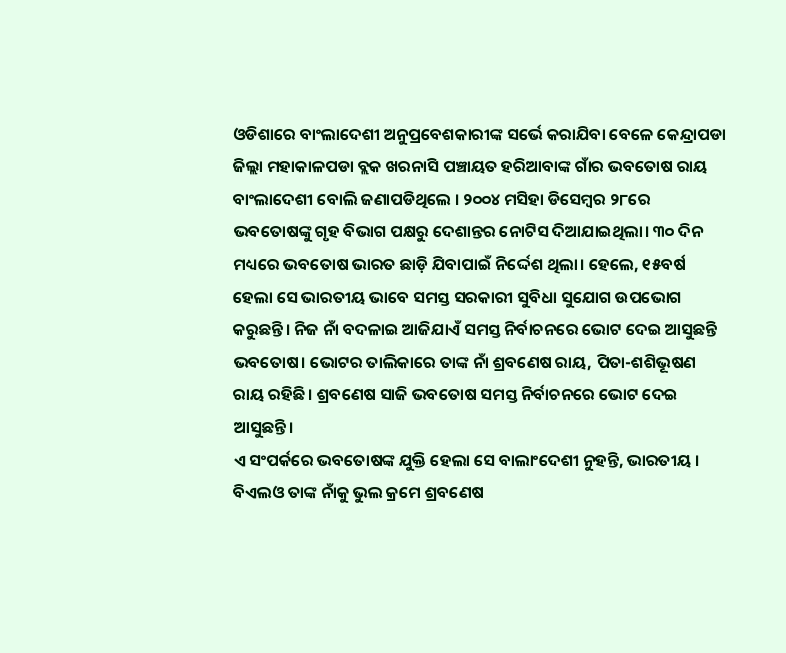ଓଡିଶାରେ ବାଂଲାଦେଶୀ ଅନୁପ୍ରବେଶକାରୀଙ୍କ ସର୍ଭେ କରାଯିବା ବେଳେ କେନ୍ଦ୍ରାପଡା ଜିଲ୍ଲା ମହାକାଳପଡା ବ୍ଲକ ଖରନାସି ପଞ୍ଚାୟତ ହରିଆବାଙ୍କ ଗାଁର ଭବତୋଷ ରାୟ ବାଂଲାଦେଶୀ ବୋଲି ଜଣାପଡିଥିଲେ । ୨୦୦୪ ମସିହା ଡିସେମ୍ବର ୨୮ରେ ଭବତୋଷଙ୍କୁ ଗୃହ ବିଭାଗ ପକ୍ଷରୁ ଦେଶାନ୍ତର ନୋଟିସ ଦିଆଯାଇଥିଲା। ୩୦ ଦିନ ମଧ୍ୟରେ ଭବତୋଷ ଭାରତ ଛାଡ଼ି ଯିବାପାଇଁ ନିର୍ଦ୍ଦେଶ ଥିଲା। ହେଲେ, ୧୫ବର୍ଷ ହେଲା ସେ ଭାରତୀୟ ଭାବେ ସମସ୍ତ ସରକାରୀ ସୁବିଧା ସୁଯୋଗ ଉପଭୋଗ କରୁଛନ୍ତି। ନିଜ ନାଁ ବଦଳାଇ ଆଜିଯାଏଁ ସମସ୍ତ ନିର୍ବାଚନରେ ଭୋଟ ଦେଇ ଆସୁଛନ୍ତି ଭବତୋଷ। ଭୋଟର ତାଲିକାରେ ତାଙ୍କ ନାଁ ଶ୍ରବଣେଷ ରାୟ, ପିତା-ଶଶିଭୂଷଣ ରାୟ ରହିଛି । ଶ୍ରବଣେଷ ସାଜି ଭବତୋଷ ସମସ୍ତ ନିର୍ବାଚନରେ ଭୋଟ ଦେଇ ଆସୁଛନ୍ତି।
ଏ ସଂପର୍କରେ ଭବତୋଷଙ୍କ ଯୁକ୍ତି ହେଲା ସେ ବାଲାଂଦେଶୀ ନୁହନ୍ତି, ଭାରତୀୟ । ବିଏଲଓ ତାଙ୍କ ନାଁକୁ ଭୁଲ କ୍ରମେ ଶ୍ରବଣେଷ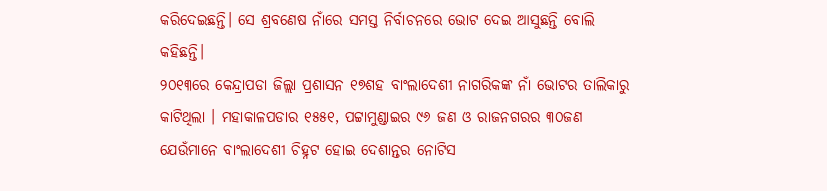କରିଦେଇଛନ୍ତି। ସେ ଶ୍ରବଣେଷ ନାଁରେ ସମସ୍ତ ନିର୍ବାଚନରେ ଭୋଟ ଦେଇ ଆସୁଛନ୍ତି ବୋଲି କହିଛନ୍ତି।
୨୦୧୩ରେ କେନ୍ଦ୍ରାପଡା ଜିଲ୍ଲା ପ୍ରଶାସନ ୧୭ଶହ ବାଂଲାଦେଶୀ ନାଗରିକଙ୍କ ନାଁ ଭୋଟର ତାଲିକାରୁ କାଟିଥିଲା । ମହାକାଳପଡାର ୧୫୫୧, ପଟ୍ଟାମୁଣ୍ଡାଇର ୯୬ ଜଣ ଓ ରାଜନଗରର ୩୦ଜଣ ଯେଉଁମାନେ ବାଂଲାଦେଶୀ ଚିହ୍ନଟ ହୋଇ ଦେଶାନ୍ତର ନୋଟିସ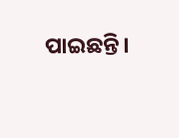ପାଇଛନ୍ତି।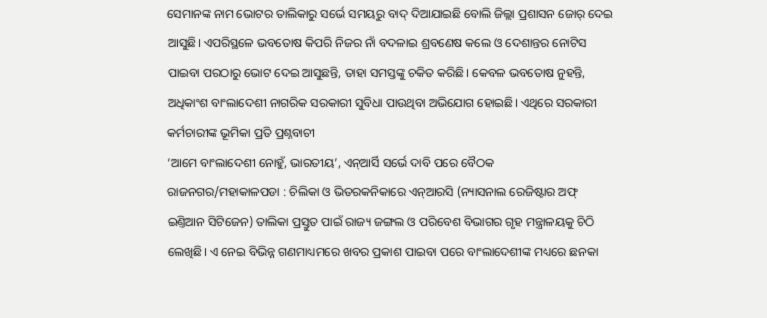ସେମାନଙ୍କ ନାମ ଭୋଟର ତାଲିକାରୁ ସର୍ଭେ ସମୟରୁ ବାଦ୍ ଦିଆଯାଇଛି ବୋଲି ଜିଲ୍ଲା ପ୍ରଶାସନ ଜୋର୍ ଦେଇ ଆସୁଛି। ଏପରିସ୍ଥଳେ ଭବତୋଷ କିପରି ନିଜର ନାଁ ବଦଳାଇ ଶ୍ରବଣେଷ କଲେ ଓ ଦେଶାନ୍ତର ନୋଟିସ ପାଇବା ପରଠାରୁ ଭୋଟ ଦେଇ ଆସୁଛନ୍ତି, ତାହା ସମସ୍ତଙ୍କୁ ଚକିତ କରିଛି। କେବଳ ଭବତୋଷ ନୁହନ୍ତି, ଅଧିକାଂଶ ବାଂଲାଦେଶୀ ନାଗରିକ ସରକାରୀ ସୁବିଧା ପାଉଥିବା ଅଭିଯୋଗ ହୋଇଛି। ଏଥିରେ ସରକାରୀ କର୍ମଚାରୀଙ୍କ ଭୂମିକା ପ୍ରତି ପ୍ରଶ୍ନବାଚୀ
‘ଆମେ ବାଂଲାଦେଶୀ ନୋହୁଁ, ଭାରତୀୟ’, ଏନ୍ଆର୍ସି ସର୍ଭେ ଦାବି ପରେ ବୈଠକ
ରାଜନଗର/ମହାକାଳପଡା : ଚିଲିକା ଓ ଭିତରକନିକାରେ ଏନ୍ଆରସି (ନ୍ୟାସନାଲ ରେଜିଷ୍ଟାର ଅଫ୍ ଇଣ୍ତିଆନ ସିଟିଜେନ) ତାଲିକା ପ୍ରସ୍ତୁତ ପାଇଁ ରାଜ୍ୟ ଜଙ୍ଗଲ ଓ ପରିବେଶ ବିଭାଗର ଗୃହ ମନ୍ତ୍ରାଳୟକୁ ଚିଠି ଲେଖିଛି। ଏ ନେଇ ବିଭିନ୍ନ ଗଣମାଧ୍ୟମରେ ଖବର ପ୍ରକାଶ ପାଇବା ପରେ ବାଂଲାଦେଶୀଙ୍କ ମଧ୍ୟରେ ଛନକା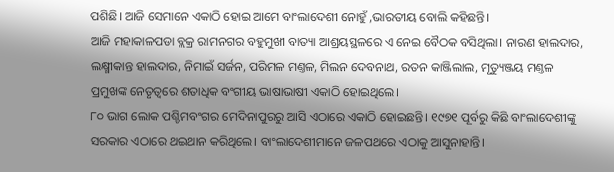ପଶିଛି। ଆଜି ସେମାନେ ଏକାଠି ହୋଇ ଆମେ ବାଂଲାଦେଶୀ ନୋହୁଁ ,ଭାରତୀୟ ବୋଲି କହିଛନ୍ତି।
ଆଜି ମହାକାଳପଡା ବ୍ଲକ୍ର ରାମନଗର ବହୁମୁଖୀ ବାତ୍ୟା ଆଶ୍ରୟସ୍ଥଳରେ ଏ ନେଇ ବୈଠକ ବସିଥିଲା। ନାରଣ ହାଲଦାର, ଲକ୍ଷ୍ମୀକାନ୍ତ ହାଲଦାର, ନିମାଇଁ ସର୍ଜନ, ପରିମଳ ମଣ୍ତଳ, ମିଲନ ଦେବନାଥ, ରତନ କାଞ୍ଜିଲାଲ, ମୃତ୍ୟୁଞ୍ଜୟ ମଣ୍ତଳ ପ୍ରମୁଖଙ୍କ ନେତୃତ୍ବରେ ଶତାଧିକ ବଂଗୀୟ ଭାଷାଭାଷୀ ଏକାଠି ହୋଇଥିଲେ।
୮୦ ଭାଗ ଲୋକ ପଶ୍ଚିମବଂଗର ମେଦିନାପୁରରୁ ଆସି ଏଠାରେ ଏକାଠି ହୋଇଛନ୍ତି। ୧୯୭୧ ପୂର୍ବରୁ କିଛି ବାଂଲାଦେଶୀଙ୍କୁ ସରକାର ଏଠାରେ ଥଇଥାନ କରିଥିଲେ। ବାଂଲାଦେଶୀମାନେ ଜଳପଥରେ ଏଠାକୁ ଆସୁନାହାନ୍ତି।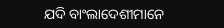ଯଦି ବାଂଲାଦେଶୀମାନେ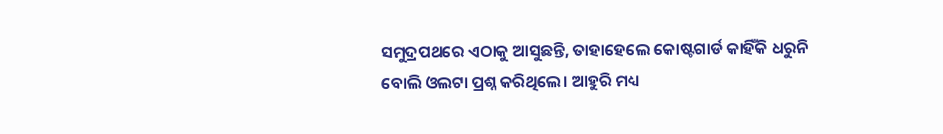ସମୁଦ୍ରପଥରେ ଏଠାକୁ ଆସୁଛନ୍ତି, ତାହାହେଲେ କୋଷ୍ଟଗାର୍ଡ କାହିଁକି ଧରୁନି ବୋଲି ଓଲଟା ପ୍ରଶ୍ନ କରିଥିଲେ। ଆହୁରି ମଧ୍ୟ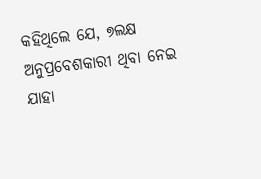କହିଥିଲେ ଯେ, ୭ଲକ୍ଷ ଅନୁପ୍ରବେଶକାରୀ ଥିବା ନେଇ ଯାହା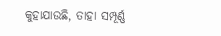କୁହାଯାଉଛି, ତାହା ସମ୍ପୂର୍ଣ୍ଣ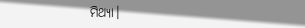ମିଥ୍ୟା।